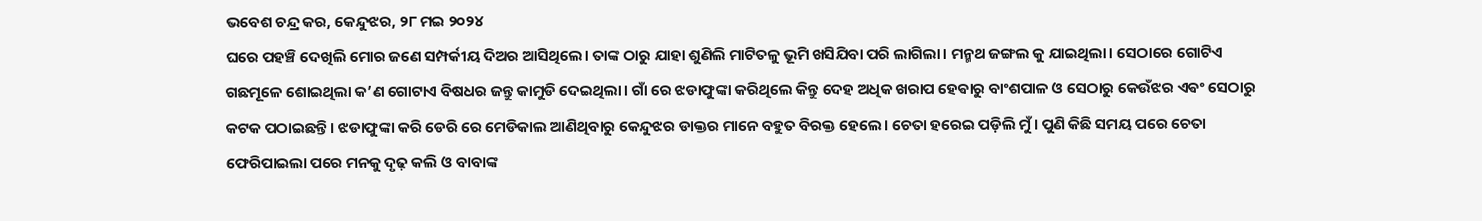ଭବେଶ ଚନ୍ଦ୍ର କର, କେନ୍ଦୁଝର, ୨୮ ମଇ ୨୦୨୪
ଘରେ ପହଞ୍ଚି ଦେଖିଲି ମୋର ଜଣେ ସମ୍ପର୍କୀୟ ଦିଅର ଆସିଥିଲେ। ତାଙ୍କ ଠାରୁ ଯାହା ଶୁଣିଲି ମାଟିତଳୁ ଭୂମି ଖସିଯିବା ପରି ଲାଗିଲା। ମନ୍ମଥ ଜଙ୍ଗଲ କୁ ଯାଇଥିଲା। ସେଠାରେ ଗୋଟିଏ ଗଛମୂଳେ ଶୋଇଥିଲା କ’ଣ ଗୋଟାଏ ବିଷଧର ଜନ୍ତୁ କାମୁଡି ଦେଇଥିଲା। ଗାଁ ରେ ଝଡାଫୁଙ୍କା କରିଥିଲେ କିନ୍ତୁ ଦେହ ଅଧିକ ଖରାପ ହେଵାରୁ ବାଂଶପାଳ ଓ ସେଠାରୁ କେଉଁଝର ଏଵଂ ସେଠାରୁ କଟକ ପଠାଇଛନ୍ତି। ଝଡାଫୁଙ୍କା କରି ଡେରି ରେ ମେଡିକାଲ ଆଣିଥିବାରୁ କେନ୍ଦୁଝର ଡାକ୍ତର ମାନେ ବହୁତ ବିରକ୍ତ ହେଲେ। ଚେତା ହରେଇ ପଡ଼ିଲି ମୁଁ। ପୁଣି କିଛି ସମୟ ପରେ ଚେତା ଫେରିପାଇଲା ପରେ ମନକୁ ଦୃଢ଼ କଲି ଓ ବାବାଙ୍କ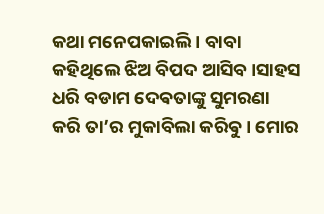କଥା ମନେପକାଇଲି । ବାବା କହିଥିଲେ ଝିଅ ବିପଦ ଆସିବ।ସାହସ ଧରି ବଡାମ ଦେଵତାଙ୍କୁ ସୁମରଣା କରି ତା’ର ମୁକାବିଲା କରିଵୁ। ମୋର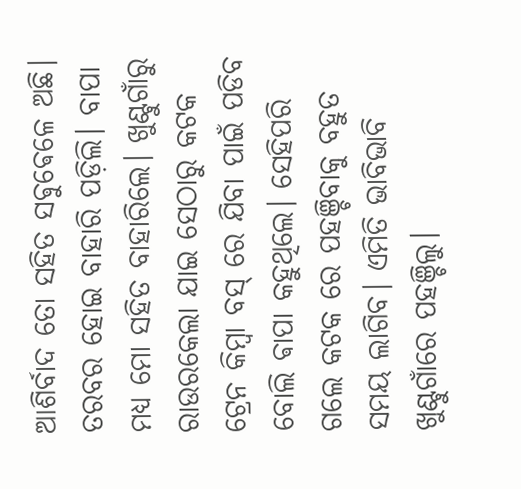ଆଶିର୍ବାଦ ତୋ ସହିତ ସଵୁଵେଳେ ଅଛି। ତରବର ହୋଇ ବାହାରି ପଡ଼ିଲି। ବାପା ମଧ୍ୟ ମୋ ସହିତ ବାହାରିଲେ। ଖୁଣ୍ଟୁଗାଁରୁ ରାଉରକେଲା ଯାଇ ସେଠାରୁ କଟକ ଟ୍ରେନ କିମ୍ବା ବସ୍ ରେ ଯିବା ପାଇଁ ପଡିବ ବୋଲି ଵାପା କହୁଥିଲେ। ସେହିପରି ଗଲେ କଟକ ରେ ପହଞ୍ଚିବାକୁ ବହୁତ ସମୟ ଲାଗିବ। ଏମିତି ଭାବିଭାବି ଖୁଣ୍ଟୁଗାଁରେ ପହଞ୍ଚିଲୁ।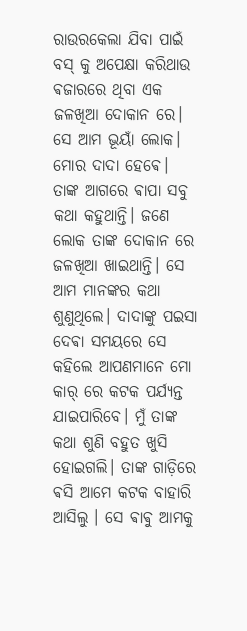ରାଉରକେଲା ଯିବା ପାଇଁ ବସ୍ କୁ ଅପେକ୍ଷା କରିଥାଉ ଵଜାରରେ ଥିବା ଏକ ଜଳଖିଆ ଦୋକାନ ରେ। ସେ ଆମ ଭୂୟାଁ ଲୋକ। ମୋର ଦାଦା ହେଵେ। ତାଙ୍କ ଆଗରେ ଵାପା ସବୁ କଥା କହୁଥାନ୍ତି। ଜଣେ ଲୋକ ତାଙ୍କ ଦୋକାନ ରେ ଜଳଖିଆ ଖାଇଥାନ୍ତି। ସେ ଆମ ମାନଙ୍କର କଥା ଶୁଣୁଥିଲେ। ଦାଦାଙ୍କୁ ପଇସା ଦେଵା ସମୟରେ ସେ କହିଲେ ଆପଣମାନେ ମୋ କାର୍ ରେ କଟକ ପର୍ଯ୍ୟନ୍ତ ଯାଇପାରିବେ। ମୁଁ ତାଙ୍କ କଥା ଶୁଣି ବହୁତ ଖୁସି ହୋଇଗଲି। ତାଙ୍କ ଗାଡ଼ିରେ ଵସି ଆମେ କଟକ ବାହାରି ଆସିଲୁ । ସେ ଵାଵୁ ଆମକୁ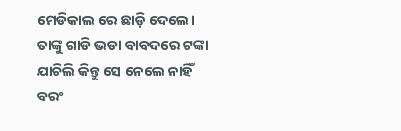ମେଡିକାଲ ରେ ଛାଡ଼ି ଦେଲେ। ତାଙ୍କୁ ଗାଡି ଭଡା ବାବଦରେ ଟଙ୍କା ଯାଚିଲି କିନ୍ତୁ ସେ ନେଲେ ନାହିଁ ବରଂ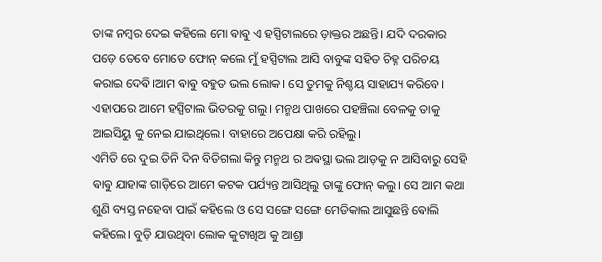ତାଙ୍କ ନମ୍ବର ଦେଇ କହିଲେ ମୋ ଵାଵୁ ଏ ହସ୍ପିଟାଲରେ ଡ଼ାକ୍ତର ଅଛନ୍ତି। ଯଦି ଦରକାର ପଡ଼େ ତେବେ ମୋତେ ଫୋନ୍ କଲେ ମୁଁ ହସ୍ପିଟାଲ ଆସି ବାବୁଙ୍କ ସହିତ ଚିହ୍ନ ପରିଚୟ କରାଇ ଦେଵି।ଆମ ଵାଵୁ ବହୁତ ଭଲ ଲୋକ। ସେ ତୁମକୁ ନିଶ୍ଚୟ ସାହାଯ୍ୟ କରିବେ। ଏହାପରେ ଆମେ ହସ୍ପିଟାଲ ଭିତରକୁ ଗଲୁ। ମନ୍ମଥ ପାଖରେ ପହଞ୍ଚିଲା ବେଳକୁ ତାକୁ ଆଇସିୟୁ କୁ ନେଇ ଯାଇଥିଲେ। ବାହାରେ ଅପେକ୍ଷା କରି ରହିଲୁ।
ଏମିତି ରେ ଦୁଇ ତିନି ଦିନ ବିତିଗଲା କିନ୍ତୁ ମନ୍ମଥ ର ଅଵସ୍ଥା ଭଲ ଆଡ଼କୁ ନ ଆସିବାରୁ ସେହି ଵାଵୁ ଯାହାଙ୍କ ଗାଡ଼ିରେ ଆମେ କଟକ ପର୍ଯ୍ୟନ୍ତ ଆସିଥିଲୁ ତାଙ୍କୁ ଫୋନ୍ କଲୁ। ସେ ଆମ କଥା ଶୁଣି ବ୍ୟସ୍ତ ନହେବା ପାଇଁ କହିଲେ ଓ ସେ ସଙ୍ଗେ ସଙ୍ଗେ ମେଡିକାଲ ଆସୁଛନ୍ତି ଵୋଲି କହିଲେ। ବୁଡ଼ି ଯାଉଥିବା ଲୋକ କୁଟାଖିଅ କୁ ଆଶ୍ରା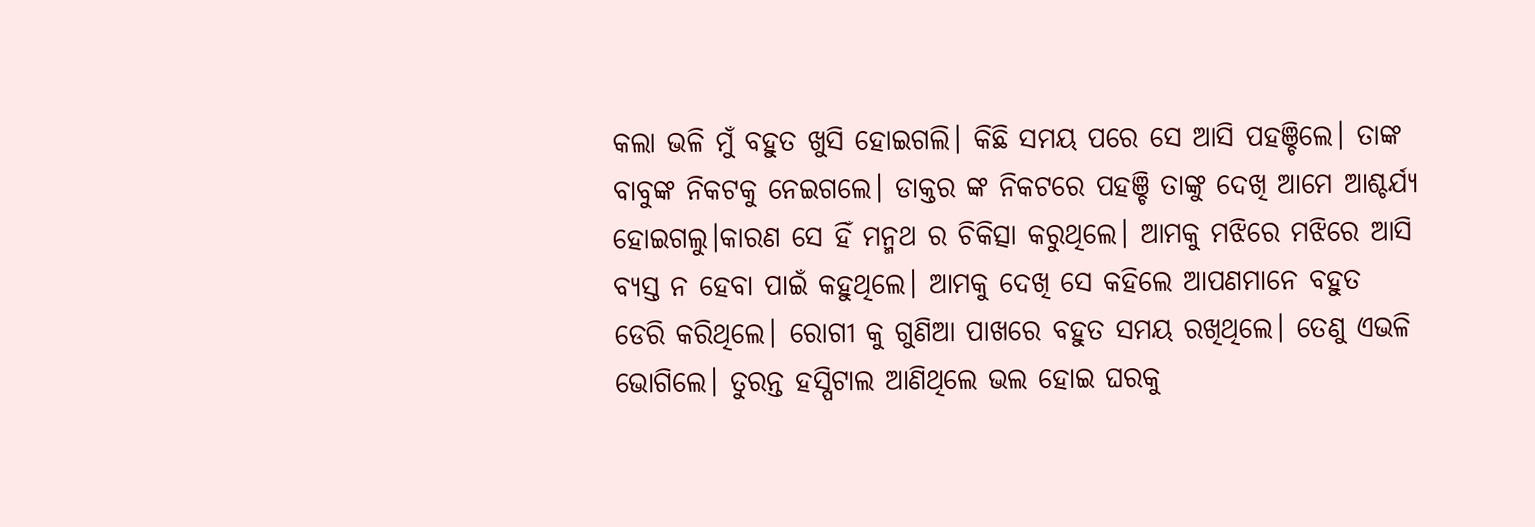କଲା ଭଳି ମୁଁ ବହୁତ ଖୁସି ହୋଇଗଲି। କିଛି ସମୟ ପରେ ସେ ଆସି ପହଞ୍ଚିଲେ। ତାଙ୍କ ବାବୁଙ୍କ ନିକଟକୁ ନେଇଗଲେ। ଡାକ୍ତର ଙ୍କ ନିକଟରେ ପହଞ୍ଚି ତାଙ୍କୁ ଦେଖି ଆମେ ଆଶ୍ଚର୍ଯ୍ୟ ହୋଇଗଲୁ।କାରଣ ସେ ହିଁ ମନ୍ମଥ ର ଚିକିତ୍ସା କରୁଥିଲେ। ଆମକୁ ମଝିରେ ମଝିରେ ଆସି ବ୍ୟସ୍ତ ନ ହେବା ପାଇଁ କହୁଥିଲେ। ଆମକୁ ଦେଖି ସେ କହିଲେ ଆପଣମାନେ ବହୁତ ଡେରି କରିଥିଲେ। ରୋଗୀ କୁ ଗୁଣିଆ ପାଖରେ ବହୁତ ସମୟ ରଖିଥିଲେ। ତେଣୁ ଏଭଳି ଭୋଗିଲେ। ତୁରନ୍ତ ହସ୍ପିଟାଲ ଆଣିଥିଲେ ଭଲ ହୋଇ ଘରକୁ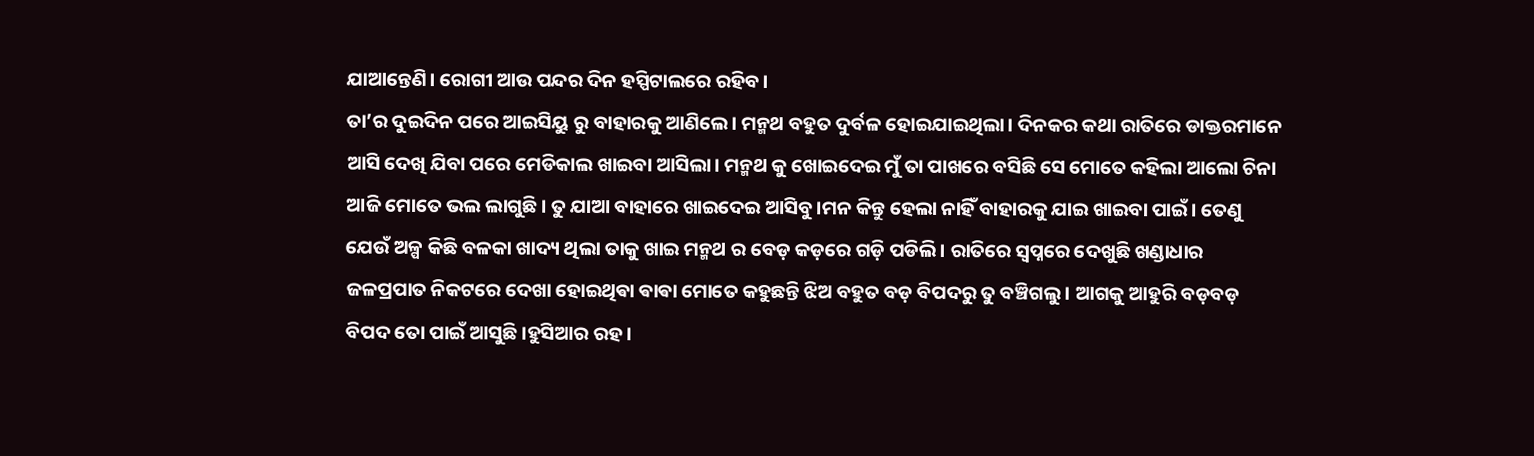ଯାଆନ୍ତେଣି। ରୋଗୀ ଆଉ ପନ୍ଦର ଦିନ ହସ୍ପିଟାଲରେ ରହିବ।
ତା’ର ଦୁଇଦିନ ପରେ ଆଇସିୟୁ ରୁ ବାହାରକୁ ଆଣିଲେ। ମନ୍ମଥ ବହୁତ ଦୁର୍ବଳ ହୋଇଯାଇଥିଲା। ଦିନକର କଥା ରାତିରେ ଡାକ୍ତରମାନେ ଆସି ଦେଖି ଯିବା ପରେ ମେଡିକାଲ ଖାଇବା ଆସିଲା। ମନ୍ମଥ କୁ ଖୋଇଦେଇ ମୁଁ ତା ପାଖରେ ବସିଛି ସେ ମୋତେ କହିଲା ଆଲୋ ଚିନା ଆଜି ମୋତେ ଭଲ ଲାଗୁଛି। ତୁ ଯାଆ ବାହାରେ ଖାଇଦେଇ ଆସିବୁ।ମନ କିନ୍ତୁ ହେଲା ନାହିଁ ବାହାରକୁ ଯାଇ ଖାଇବା ପାଇଁ। ତେଣୁ ଯେଉଁ ଅଳ୍ପ କିଛି ବଳକା ଖାଦ୍ୟ ଥିଲା ତାକୁ ଖାଇ ମନ୍ମଥ ର ବେଡ଼ କଡ଼ରେ ଗଡ଼ି ପଡିଲି। ରାତିରେ ସ୍ବପ୍ନରେ ଦେଖୁଛି ଖଣ୍ଡାଧାର ଜଳପ୍ରପାତ ନିକଟରେ ଦେଖା ହୋଇଥିଵା ଵାଵା ମୋତେ କହୁଛନ୍ତି ଝିଅ ବହୁତ ବଡ଼ ବିପଦରୁ ତୁ ବଞ୍ଚିଗଲୁ। ଆଗକୁ ଆହୁରି ବଡ଼ବଡ଼ ବିପଦ ତୋ ପାଇଁ ଆସୁଛି।ହୁସିଆର ରହ।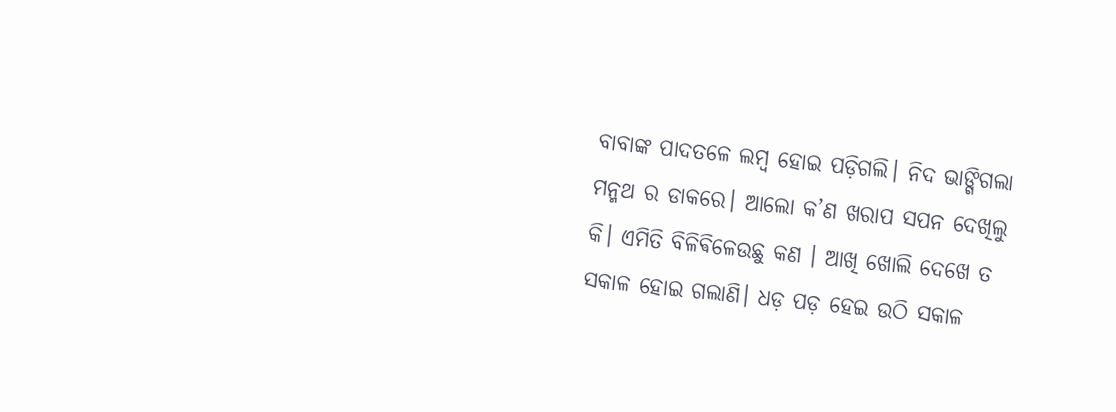ବାବାଙ୍କ ପାଦତଳେ ଲମ୍ବ ହୋଇ ପଡ଼ିଗଲି। ନିଦ ଭାଙ୍ଗିଗଲା ମନ୍ମଥ ର ଡାକରେ। ଆଲୋ କ’ଣ ଖରାପ ସପନ ଦେଖିଲୁ କି। ଏମିତି ବିଳିଵିଳେଉଛୁ କଣ । ଆଖି ଖୋଲି ଦେଖେ ତ ସକାଳ ହୋଇ ଗଲାଣି। ଧଡ଼ ପଡ଼ ହେଇ ଉଠି ସକାଳ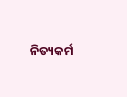ନିତ୍ୟକର୍ମ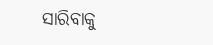ସାରିବାକୁ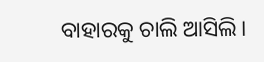ବାହାରକୁ ଚାଲି ଆସିଲି।